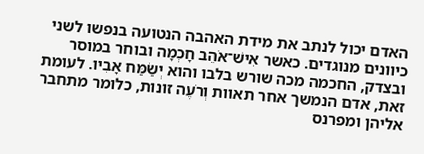האדם יכול לנתב את מידת האהבה הנטועה בנפשו לשני כיוונים מנוגדים. כאשר אִישׁ־אֹהֵב חָכְמָה ובוחר במוסר ובצדק, החכמה מכה שורש בלבו והוא יְשַׂמַּח אָבִיו. לעומת זאת, אדם הנמשך אחר תאוות וְרֹעֶה זונות, כלומר מתחבר אליהן ומפרנס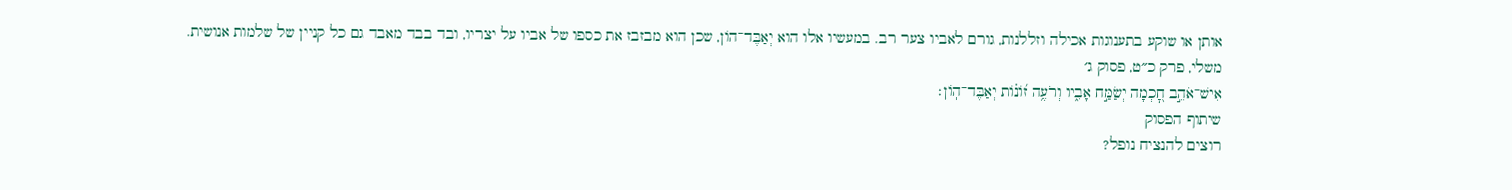אותן או שוקע בתענוגות אכילה וזללנות, גורם לאביו צער רב. במעשיו אלו הוא יְאַבֶּד־הוֹן, שכן הוא מבזבז את כספו של אביו על יצריו, ובד בבד מאבד גם כל קניין של שלמות אנושית.
משלי, פרק כ״ט, פסוק ג׳
אִישׁ־אֹהֵ֣ב חׇ֭כְמָה יְשַׂמַּ֣ח אָבִ֑יו וְרֹעֶ֥ה ז֝וֹנ֗וֹת יְאַבֶּד־הֽוֹן׃
שיתוף הפסוק
רוצים להנציח נופל?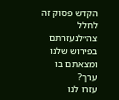הקדש פסוק זה לחלל צה״לנעזרתם בפירוש שלנו ומצאתם בו ערך?
עזרו לנו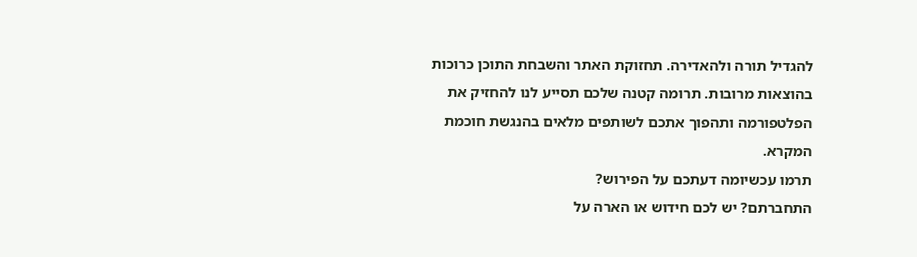להגדיל תורה ולהאדירה. תחזוקת האתר והשבחת התוכן כרוכות בהוצאות מרובות. תרומה קטנה שלכם תסייע לנו להחזיק את הפלטפורמה ותהפוך אתכם לשותפים מלאים בהנגשת חוכמת המקרא.
תרמו עכשיומה דעתכם על הפירוש?
התחברתם? יש לכם חידוש או הארה על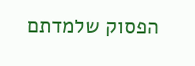הפסוק שלמדתם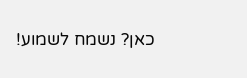כאן? נשמח לשמוע!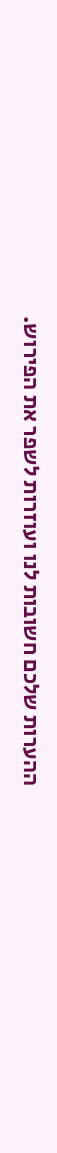ההערות שלכם חשובות לנו ועוזרות לשפר את הפירוש.